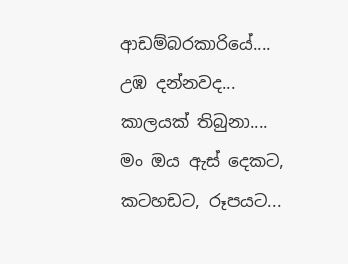ආඩම්බරකාරියේ....
උඹ දන්නවද...
කාලයක් තිබුනා....
මං ඔය ඇස් දෙකට,
කටහඩට, රූපයට...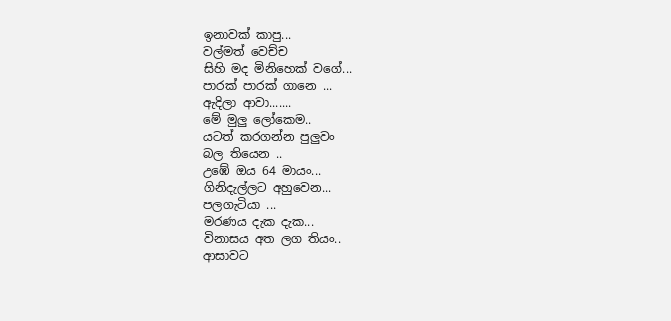ඉනාවක් කාපු...
වල්මත් වෙච්ච
සිහි මද මිනිහෙක් වගේ...
පාරක් පාරක් ගානෙ ...
ඇදිලා ආවා.......
මේ මුලු ලෝකෙම..
යටත් කරගන්න පුලුවං
බල තියෙන ..
උඹේ ඔය 64 මායං...
ගිනිදැල්ලට අහුවෙන...
පලගැටියා ...
මරණය දැක දැක...
විනාසය අත ලග තියං..
ආසාවට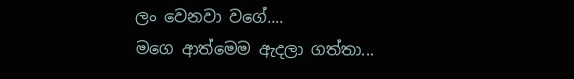ලං වෙනවා වගේ....
මගෙ ආත්මෙම ඇදලා ගත්තා...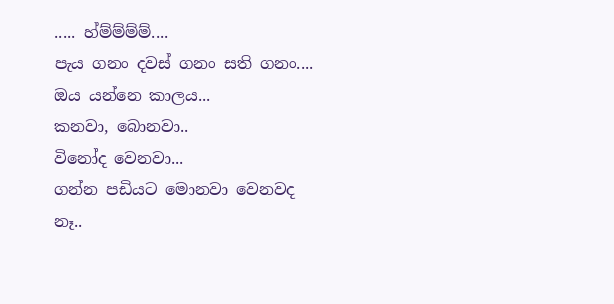..... හ්ම්ම්ම්ම්....
පැය ගනං දවස් ගනං සති ගනං....
ඔය යන්නෙ කාලය...
කනවා, බොනවා..
විනෝද වෙනවා...
ගන්න පඩියට මොනවා වෙනවද
නෑ..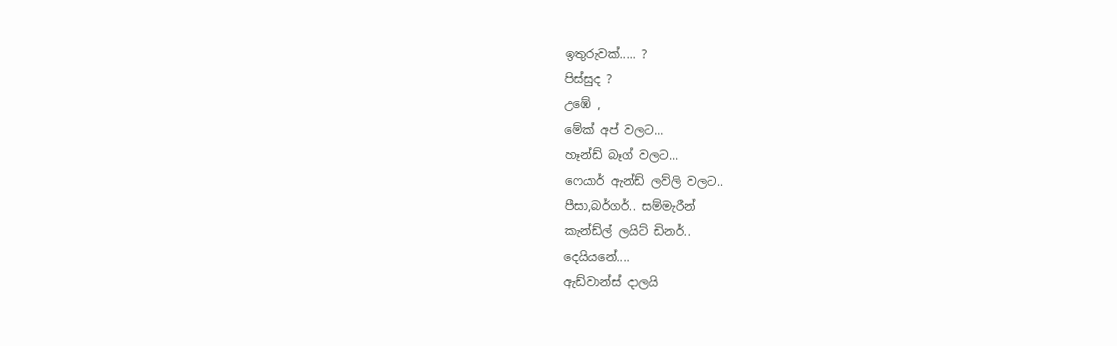ඉතුරුවක්..... ?
පිස්සුද ?
උඹේ ,
මේක් අප් වලට...
හෑන්ඩ් බෑග් වලට...
ෆෙයාර් ඇන්ඩ් ලව්ලි වලට..
පීසා,බර්ගර්.. සම්මැරීන්
කැන්ඩ්ල් ලයිට් ඩිනර්..
දෙයියනේ....
ඇඩ්වාන්ස් දාලයි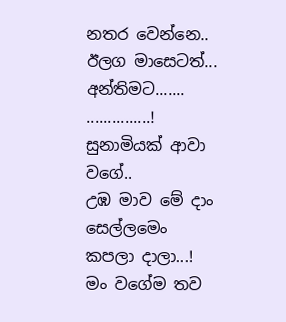නතර වෙන්නෙ..
ඊලග මාසෙටත්...
අන්තිමට.......
...............!
සුනාමියක් ආවා වගේ..
උඹ මාව මේ දාං සෙල්ලමෙං
කපලා දාලා...!
මං වගේම තව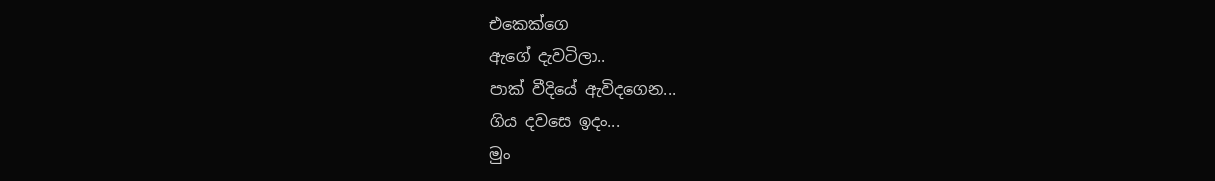එකෙක්ගෙ
ඇගේ දැවටිලා..
පාක් වීදියේ ඇවිදගෙන...
ගිය දවසෙ ඉදං...
මුං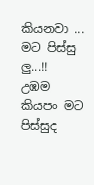කියනවා ...
මට පිස්සු ලු...!!
උඹම කියපං මට පිස්සුද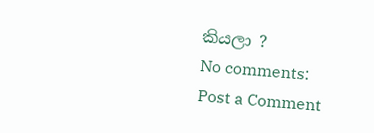කියලා ?
No comments:
Post a Comment